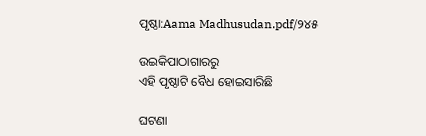ପୃଷ୍ଠା:Aama Madhusudan.pdf/୨୪୫

ଉଇକିପାଠାଗାର‌ରୁ
ଏହି ପୃଷ୍ଠାଟି ବୈଧ ହୋଇସାରିଛି

ଘଟଣା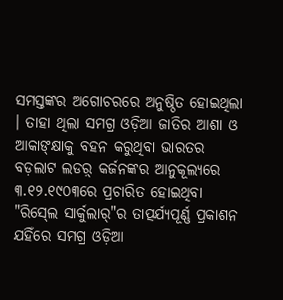ସମସ୍ତଙ୍କର ଅଗୋଚରରେ ଅନୁଷ୍ଠିତ ହୋଇଥିଲା । ତାହା ଥିଲା ସମଗ୍ର ଓଡ଼ିଆ ଜାତିର ଆଶା ଓ ଆକାଙ୍‍କ୍ଷାକୁ ବହନ କରୁଥିବା ଭାରତର ବଡ଼ଲାଟ ଲଡର଼୍ କର୍ଜନଙ୍କର ଆନୁକୂଲ୍ୟରେ ୩.୧୨.୧୯୦୩ରେ ପ୍ରଚାରିତ ହୋଇଥିବା "ରିସ୍‍ଲେ ସାର୍କୁଲାର୍‍"ର ତାତ୍ପର୍ଯ୍ୟପୂର୍ଣ୍ଣ ପ୍ରକାଶନ ଯହିଁରେ ସମଗ୍ର ଓଡ଼ିଆ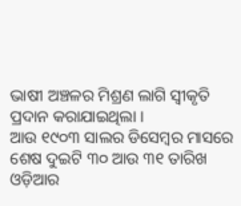ଭାଷୀ ଅଞ୍ଚଳର ମିଶ୍ରଣ ଲାଗି ସ୍ୱୀକୃତି ପ୍ରଦାନ କରାଯାଇଥିଲା ।
ଆଉ ୧୯୦୩ ସାଲର ଡିସେମ୍ବର ମାସରେ ଶେଷ ଦୁଇଟି ୩୦ ଆଉ ୩୧ ତାରିଖ ଓଡ଼ିଆର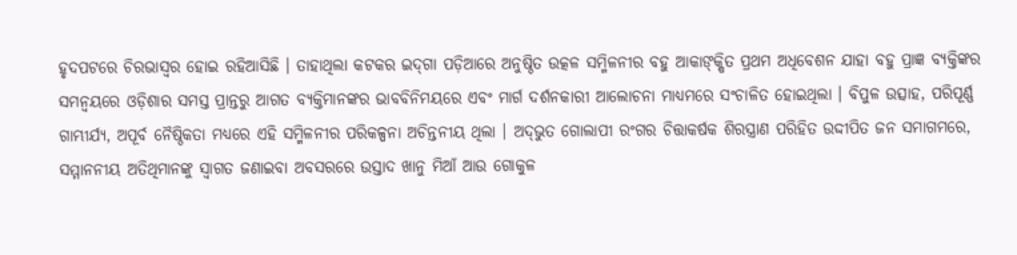ହୃଦପଟରେ ଚିରଭାସ୍ୱର ହୋଇ ରହିଆସିଛି । ତାହାଥିଲା କଟକର ଇଦ୍‍ଗା ପଡ଼ିଆରେ ଅନୁଷ୍ଠିତ ଉତ୍କଳ ସମ୍ମିଳନୀର ବହୁ ଆକାଙ୍‍କ୍ଷିତ ପ୍ରଥମ ଅଧିବେଶନ ଯାହା ବହୁ ପ୍ରାଜ୍ଞ ବ୍ୟକ୍ତିଙ୍କର ସମନ୍ୱୟରେ ଓଡ଼ିଶାର ସମସ୍ତ ପ୍ରାନ୍ତରୁ ଆଗତ ବ୍ୟକ୍ତିମାନଙ୍କର ଭାବବିନିମୟରେ ଏବଂ ମାର୍ଗ ଦର୍ଶନକାରୀ ଆଲୋଚନା ମାଧ୍ୟମରେ ସଂଚାଳିତ ହୋଇଥିଲା । ବିପୁଳ ଉତ୍ସାହ, ପରିପୂର୍ଣ୍ଣ ଗାମ୍ଭୀର୍ଯ୍ୟ, ଅପୂର୍ବ ନୈଷ୍ଠିକତା ମଧ୍ୟରେ ଏହି ସମ୍ମିଳନୀର ପରିକଳ୍ପନା ଅଚିନ୍ତନୀୟ ଥିଲା । ଅଦ୍‍ଭୁତ ଗୋଲାପୀ ରଂଗର ଚିତ୍ତାକର୍ଷକ ଶିରସ୍ତ୍ରାଣ ପରିହିତ ଉଦ୍ଦୀପିତ ଜନ ସମାଗମରେ, ସମ୍ମାନନୀୟ ଅତିଥିମାନଙ୍କୁ ସ୍ୱାଗତ ଜଣାଇବା ଅବସରରେ ଉସ୍ତାଦ ଖାନୁ ମିଆଁ ଆଉ ଗୋକୁଳ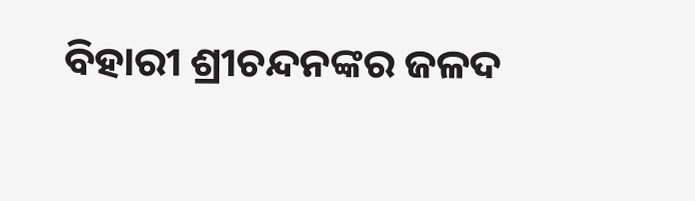ବିହାରୀ ଶ୍ରୀଚନ୍ଦନଙ୍କର ଜଳଦ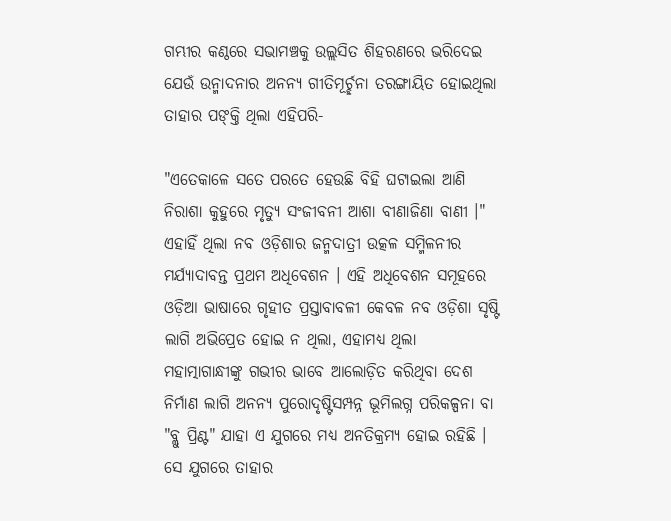ଗମ୍ଭୀର କଣ୍ଠରେ ସଭାମଞ୍ଚକୁ ଉଲ୍ଲସିତ ଶିହରଣରେ ଭରିଦେଇ ଯେଉଁ ଉନ୍ମାଦନାର ଅନନ୍ୟ ଗୀତିମୂର୍ଚ୍ଛନା ତରଙ୍ଗାୟିତ ହୋଇଥିଲା ତାହାର ପଙ୍‍କ୍ତି ଥିଲା ଏହିପରି-

"ଏତେକାଳେ ସତେ ପରତେ ହେଉଛି ବିହି ଘଟାଇଲା ଆଣି
ନିରାଶା କୁହୁରେ ମୃତ୍ୟୁ ସଂଜୀବନୀ ଆଶା ବୀଣାଜିଣା ବାଣୀ ।"
ଏହାହିଁ ଥିଲା ନବ ଓଡ଼ିଶାର ଜନ୍ମଦାତ୍ରୀ ଉତ୍କଳ ସମ୍ମିଳନୀର ମର୍ଯ୍ୟାଦାବନ୍ତ ପ୍ରଥମ ଅଧିବେଶନ । ଏହି ଅଧିବେଶନ ସମୂହରେ ଓଡ଼ିଆ ଭାଷାରେ ଗୃହୀତ ପ୍ରସ୍ତାବାବଳୀ କେବଳ ନବ ଓଡ଼ିଶା ସୃଷ୍ଟି ଲାଗି ଅଭିପ୍ରେତ ହୋଇ ନ ଥିଲା, ଏହାମଧ୍ୟ ଥିଲା ମହାତ୍ମାଗାନ୍ଧୀଙ୍କୁ ଗଭୀର ଭାବେ ଆଲୋଡ଼ିତ କରିଥିବା ଦେଶ ନିର୍ମାଣ ଲାଗି ଅନନ୍ୟ ପୁରୋଦୃଷ୍ଟିସମ୍ପନ୍ନ ଭୂମିଲଗ୍ନ ପରିକଳ୍ପନା ବା "ବ୍ଲୁ ପ୍ରିଣ୍ଟ" ଯାହା ଏ ଯୁଗରେ ମଧ୍ୟ ଅନତିକ୍ରମ୍ୟ ହୋଇ ରହିଛି ।
ସେ ଯୁଗରେ ତାହାର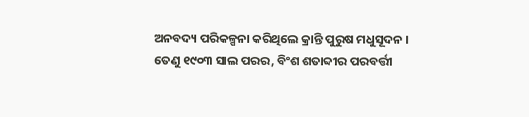ଅନବଦ୍ୟ ପରିକଳ୍ପନା କରିଥିଲେ କ୍ରାନ୍ତି ପୁରୁଷ ମଧୁସୂଦନ ।
ତେଣୁ ୧୯୦୩ ସାଲ ପରର, ବିଂଶ ଶତାବ୍ଦୀର ପରବର୍ତ୍ତୀ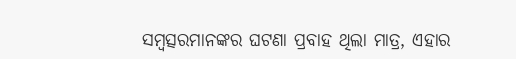ସମ୍ବତ୍ସରମାନଙ୍କର ଘଟଣା ପ୍ରବାହ ଥିଲା ମାତ୍ର, ଏହାର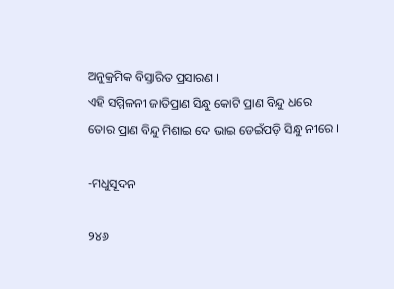ଅନୁକ୍ରମିକ ବିସ୍ତାରିତ ପ୍ରସାରଣ ।
ଏହି ସମ୍ମିଳନୀ ଜାତିପ୍ରାଣ ସିନ୍ଧୁ କୋଟି ପ୍ରାଣ ବିନ୍ଦୁ ଧରେ
ତୋର ପ୍ରାଣ ବିନ୍ଦୁ ମିଶାଇ ଦେ ଭାଇ ଡେଇଁପଡ଼ି ସିନ୍ଧୁ ନୀରେ ।

-ମଧୁସୂଦନ

୨୪୬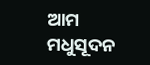ଆମ ମଧୁସୂଦନ